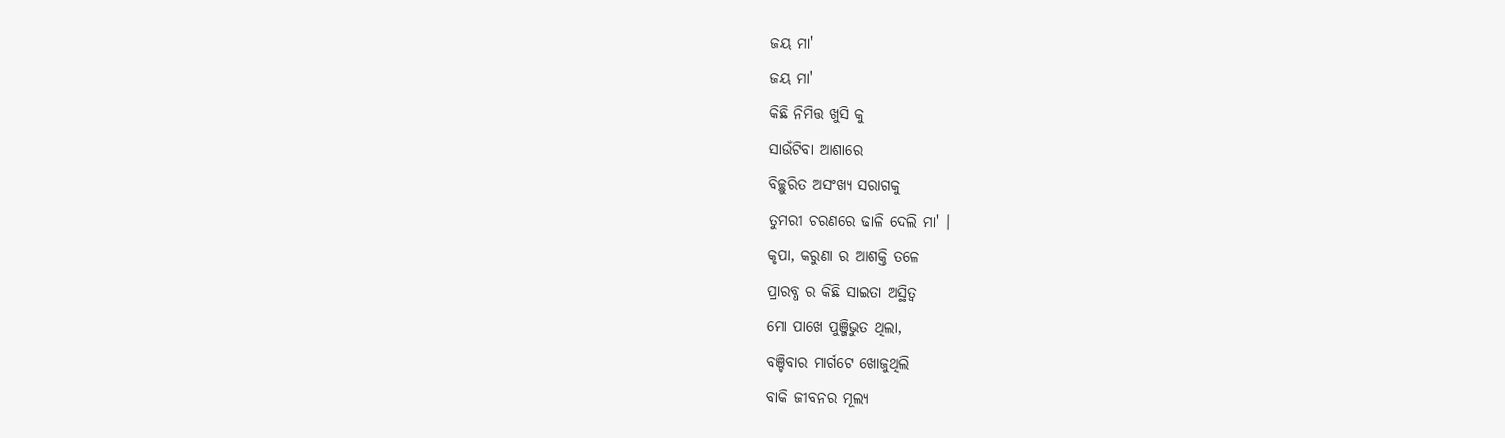ଜୟ ମା'
ଜୟ ମା'
କିଛି ନିମିତ୍ତ ଖୁସି କୁ
ସାଉଁଟିବା ଆଶାରେ
ବିଚ୍ଛୁରିତ ଅସଂଖ୍ୟ ସରାଗକୁ
ତୁମରୀ ଚରଣରେ ଢାଳି ଦେଲି ମା' ।
କୃପା, କରୁଣା ର ଆଶକ୍ତି ତଳେ
ପ୍ରାରବ୍ଧ ର କିଛି ସାଇତା ଅସ୍ଥିତ୍ଵ
ମୋ ପାଖେ ପୁଞ୍ଜିଭୁତ ଥିଲା,
ବଞ୍ଚିବାର ମାର୍ଗଟେ ଖୋଜୁଥିଲି
ବାକି ଜୀବନର ମୂଲ୍ୟ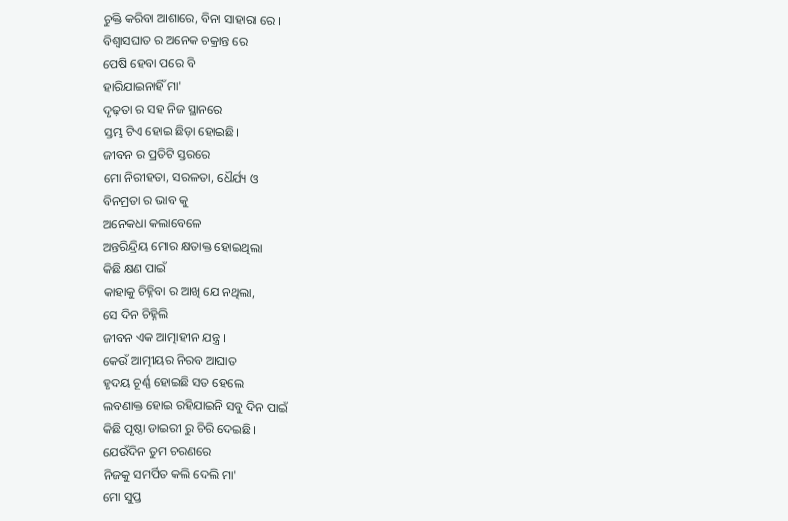ଚୁକ୍ତି କରିବା ଆଶାରେ, ବିନା ସାହାରା ରେ ।
ବିଶ୍ୱାସଘାତ ର ଅନେକ ଚକ୍ରାନ୍ତ ରେ
ପେଷି ହେବା ପରେ ବି
ହାରିଯାଇନାହିଁ ମା'
ଦୃଢ଼ତା ର ସହ ନିଜ ସ୍ଥାନରେ
ସ୍ତମ୍ଭ ଟିଏ ହୋଇ ଛିଡ଼ା ହୋଇଛି।
ଜୀବନ ର ପ୍ରତିଟି ସ୍ତରରେ
ମୋ ନିରୀହତା, ସରଳତା, ଧୈର୍ଯ୍ୟ ଓ
ବିନମ୍ରତା ର ଭାବ କୁ
ଅନେକଧା କଲାବେଳେ
ଅନ୍ତରିନ୍ଦ୍ରିୟ ମୋର କ୍ଷତାକ୍ତ ହୋଇଥିଲା
କିଛି କ୍ଷଣ ପାଇଁ
କାହାକୁ ଚିହ୍ନିବା ର ଆଖି ଯେ ନଥିଲା,
ସେ ଦିନ ଚିହ୍ନିଲି
ଜୀବନ ଏକ ଆତ୍ମାହୀନ ଯନ୍ତ୍ର ।
କେଉଁ ଆତ୍ମୀୟର ନିରବ ଆଘାତ
ହୃଦୟ ଚୂର୍ଣ୍ଣ ହୋଇଛି ସତ ହେଲେ
ଲବଣାକ୍ତ ହୋଇ ରହିଯାଇନି ସବୁ ଦିନ ପାଇଁ
କିଛି ପୃଷ୍ଠା ଡାଇରୀ ରୁ ଚିରି ଦେଇଛି।
ଯେଉଁଦିନ ତୁମ ଚରଣରେ
ନିଜକୁ ସମର୍ପିତ କଲି ଦେଲି ମା'
ମୋ ସୁପ୍ତ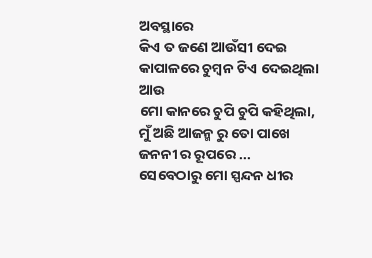ଅବସ୍ଥାରେ
କିଏ ତ ଜଣେ ଆଉଁସୀ ଦେଇ
କାପାଳରେ ଚୁମ୍ବନ ଟିଏ ଦେଇଥିଲା
ଆଉ
ମୋ କାନରେ ଚୁପି ଚୁପି କହିଥିଲା,
ମୁଁ ଅଛି ଆଜନ୍ମ ରୁ ତୋ ପାଖେ
ଜନନୀ ର ରୂପରେ ...
ସେବେଠାରୁ ମୋ ସ୍ପନ୍ଦନ ଧୀର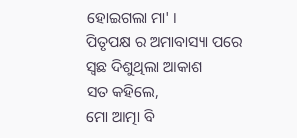ହୋଇଗଲା ମା' ।
ପିତୃପକ୍ଷ ର ଅମାବାସ୍ୟା ପରେ
ସ୍ଵଛ ଦିଶୁଥିଲା ଆକାଶ
ସତ କହିଲେ,
ମୋ ଆତ୍ମା ବି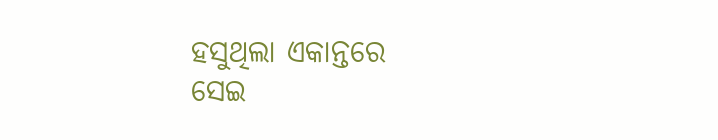ହସୁଥିଲା ଏକାନ୍ତରେ
ସେଇ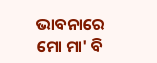ଭାବନାରେ
ମୋ ମା' ବି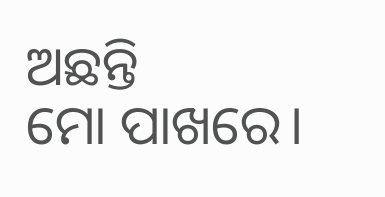ଅଛନ୍ତି
ମୋ ପାଖରେ।